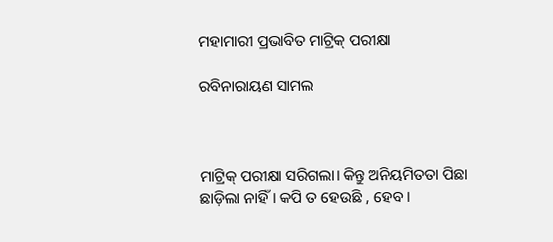ମହାମାରୀ ପ୍ରଭାବିତ ମାଟ୍ରିକ୍‌ ପରୀକ୍ଷା

ରବିନାରାୟଣ ସାମଲ



ମାଟ୍ରିକ୍‌ ପରୀକ୍ଷା ସରିଗଲା। କିନ୍ତୁ ଅନିୟମିତତା ପିଛା ଛାଡ଼ିଲା ନାହିଁ। କପି ତ ହେଉଛି , ହେବ।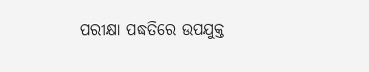ପରୀକ୍ଷା ପଦ୍ଧତିରେ ଉପଯୁକ୍ତ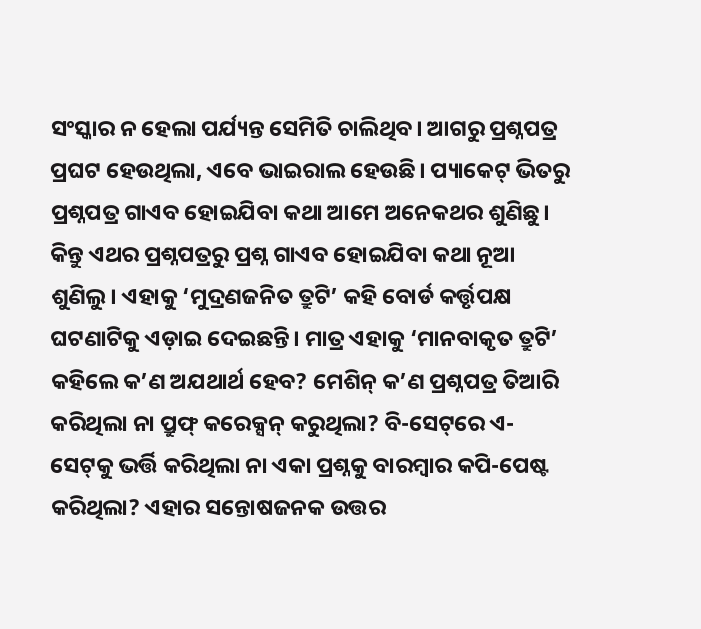ସଂସ୍କାର ନ ହେଲା ପର୍ଯ୍ୟନ୍ତ ସେମିତି ଚାଲିଥିବ। ଆଗରୁ ପ୍ରଶ୍ନପତ୍ର ପ୍ରଘଟ ହେଉଥିଲା, ଏବେ ଭାଇରାଲ ହେଉଛି। ପ୍ୟାକେଟ୍‌ ଭିତରୁ ପ୍ରଶ୍ନପତ୍ର ଗାଏବ ହୋଇଯିବା କଥା ଆମେ ଅନେକଥର ଶୁଣିଛୁ। କିନ୍ତୁ ଏଥର ପ୍ରଶ୍ନପତ୍ରରୁ ପ୍ରଶ୍ନ ଗାଏବ ହୋଇଯିବା କଥା ନୂଆ ଶୁଣିଲୁ। ଏହାକୁ ‘ମୁଦ୍ରଣଜନିତ ତ୍ରୁଟି’ କହି ବୋର୍ଡ କର୍ତ୍ତୃପକ୍ଷ ଘଟଣାଟିକୁ ଏଡ଼ାଇ ଦେଇଛନ୍ତି। ମାତ୍ର ଏହାକୁ ‘ମାନବାକୃତ ତ୍ରୁଟି’ କହିଲେ କ’ଣ ଅଯଥାର୍ଥ ହେବ? ମେଶିନ୍‌ କ’ଣ ପ୍ରଶ୍ନପତ୍ର ତିଆରି କରିଥିଲା ନା ପ୍ରୁଫ୍‌ କରେକ୍ସନ୍‌ କରୁଥିଲା? ବି-ସେଟ୍‌ରେ ଏ-ସେଟ୍‌କୁ ଭର୍ତ୍ତି କରିଥିଲା ନା ଏକା ପ୍ରଶ୍ନକୁ ବାରମ୍ବାର କପି-ପେଷ୍ଟ କରିଥିଲା? ଏହାର ସନ୍ତୋଷଜନକ ଉତ୍ତର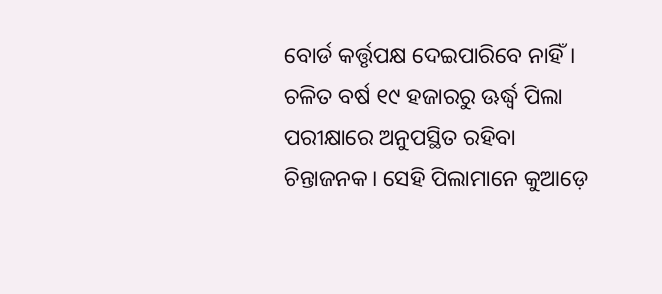ବୋର୍ଡ କର୍ତ୍ତୃପକ୍ଷ ଦେଇପାରିବେ ନାହିଁ।
ଚଳିତ ବର୍ଷ ୧୯ ହଜାରରୁ ଊର୍ଦ୍ଧ୍ୱ ପିଲା ପରୀକ୍ଷାରେ ଅନୁପସ୍ଥିତ ରହିବା ଚିନ୍ତାଜନକ। ସେହି ପିଲାମାନେ କୁଆଡ଼େ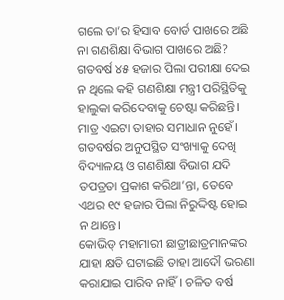ଗଲେ ତା’ର ହିସାବ ବୋର୍ଡ ପାଖରେ ଅଛି ନା ଗଣଶିକ୍ଷା ବିଭାଗ ପାଖରେ ଅଛି? ଗତବର୍ଷ ୪୫ ହଜାର ପିଲା ପରୀକ୍ଷା ଦେଇ ନ ଥିଲେ କହି ଗଣଶିକ୍ଷା ମନ୍ତ୍ରୀ ପରିସ୍ଥିତିକୁ ହାଲୁକା କରିଦେବାକୁ ଚେଷ୍ଟା କରିଛନ୍ତି। ମାତ୍ର ଏଇଟା ତାହାର ସମାଧାନ ନୁହେଁ। ଗତବର୍ଷର ଅନୁପସ୍ଥିତ ସଂଖ୍ୟାକୁ ଦେଖି ବିଦ୍ୟାଳୟ ଓ ଗଣଶିକ୍ଷା ବିଭାଗ ଯଦି ତପତ୍ରତା ପ୍ରକାଶ କରିଥା’ନ୍ତା, ତେବେ ଏଥର ୧୯ ହଜାର ପିଲା ନିରୁଦ୍ଦିଷ୍ଟ ହୋଇ ନ ଥାନ୍ତେ।
କୋଭିଡ୍‌ ମହାମାରୀ ଛାତ୍ରୀଛାତ୍ରମାନଙ୍କର ଯାହା କ୍ଷତି ଘଟାଇଛି ତାହା ଆଦୌ ଭରଣା କରାଯାଇ ପାରିବ ନାହିଁ। ଚଳିତ ବର୍ଷ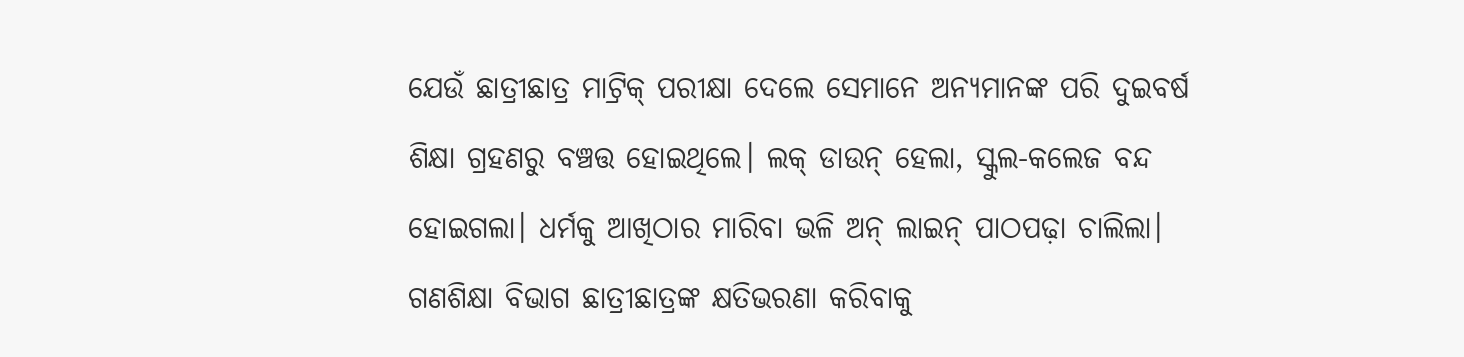ଯେଉଁ ଛାତ୍ରୀଛାତ୍ର ମାଟ୍ରିକ୍‌ ପରୀକ୍ଷା ଦେଲେ ସେମାନେ ଅନ୍ୟମାନଙ୍କ ପରି ଦୁଇବର୍ଷ ଶିକ୍ଷା ଗ୍ରହଣରୁ ବଞ୍ଚତ୍ତ ହୋଇଥିଲେ। ଲକ୍‌ ଡାଉନ୍‌ ହେଲା, ସ୍କୁଲ-କଲେଜ ବନ୍ଦ ହୋଇଗଲା। ଧର୍ମକୁ ଆଖିଠାର ମାରିବା ଭଳି ଅନ୍‌ ଲାଇନ୍‌ ପାଠପଢ଼ା ଚାଲିଲା। ଗଣଶିକ୍ଷା ବିଭାଗ ଛାତ୍ରୀଛାତ୍ରଙ୍କ କ୍ଷତିଭରଣା କରିବାକୁ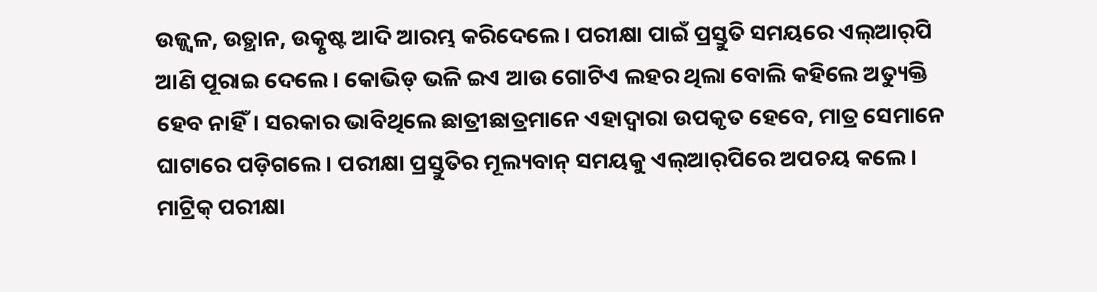ଉଜ୍ଜ୍ୱଳ, ଉତ୍ଥାନ, ଉତ୍କୃଷ୍ଟ ଆଦି ଆରମ୍ଭ କରିଦେଲେ। ପରୀକ୍ଷା ପାଇଁ ପ୍ରସ୍ତୁତି ସମୟରେ ଏଲ୍‌ଆର୍‌ପି ଆଣି ପୂରାଇ ଦେଲେ। କୋଭିଡ୍‌ ଭଳି ଇଏ ଆଉ ଗୋଟିଏ ଲହର ଥିଲା ବୋଲି କହିଲେ ଅତ୍ୟୁକ୍ତି ହେବ ନାହିଁ। ସରକାର ଭାବିଥିଲେ ଛାତ୍ରୀଛାତ୍ରମାନେ ଏହାଦ୍ୱାରା ଉପକୃତ ହେବେ, ମାତ୍ର ସେମାନେ ଘାଟାରେ ପଡ଼ିଗଲେ। ପରୀକ୍ଷା ପ୍ରସ୍ତୁତିର ମୂଲ୍ୟବାନ୍‌ ସମୟକୁ ଏଲ୍‌ଆର୍‌ପିରେ ଅପଚୟ କଲେ।
ମାଟ୍ରିକ୍‌ ପରୀକ୍ଷା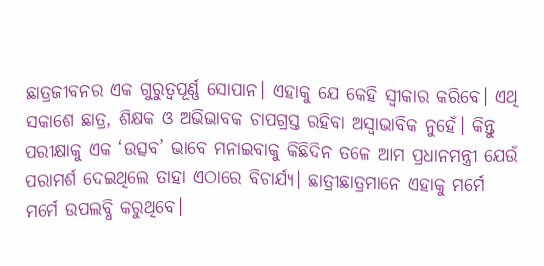ଛାତ୍ରଜୀବନର ଏକ ଗୁରୁତ୍ୱପୂର୍ଣ୍ଣ ସୋପାନ। ଏହାକୁ ଯେ କେହି ସ୍ବୀକାର କରିବେ। ଏଥି ସକାଶେ ଛାତ୍ର, ଶିକ୍ଷକ ଓ ଅଭିଭାବକ ଚାପଗ୍ରସ୍ତ ରହିବା ଅସ୍ବାଭାବିକ ନୁହେଁ। କିନ୍ତୁ ପରୀକ୍ଷାକୁ ଏକ ‘ଉତ୍ସବ’ ଭାବେ ମନାଇବାକୁ କିଛିଦିନ ତଳେ ଆମ ପ୍ରଧାନମନ୍ତ୍ରୀ ଯେଉଁ ପରାମର୍ଶ ଦେଇଥିଲେ ତାହା ଏଠାରେ ବିଚାର୍ଯ୍ୟ। ଛାତ୍ରୀଛାତ୍ରମାନେ ଏହାକୁ ମର୍ମେ ମର୍ମେ ଉପଲବ୍ଧି କରୁଥିବେ।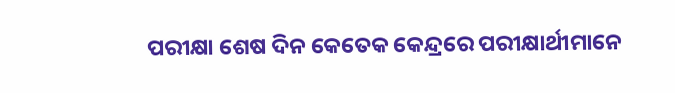ପରୀକ୍ଷା ଶେଷ ଦିନ କେତେକ କେନ୍ଦ୍ରରେ ପରୀକ୍ଷାର୍ଥୀମାନେ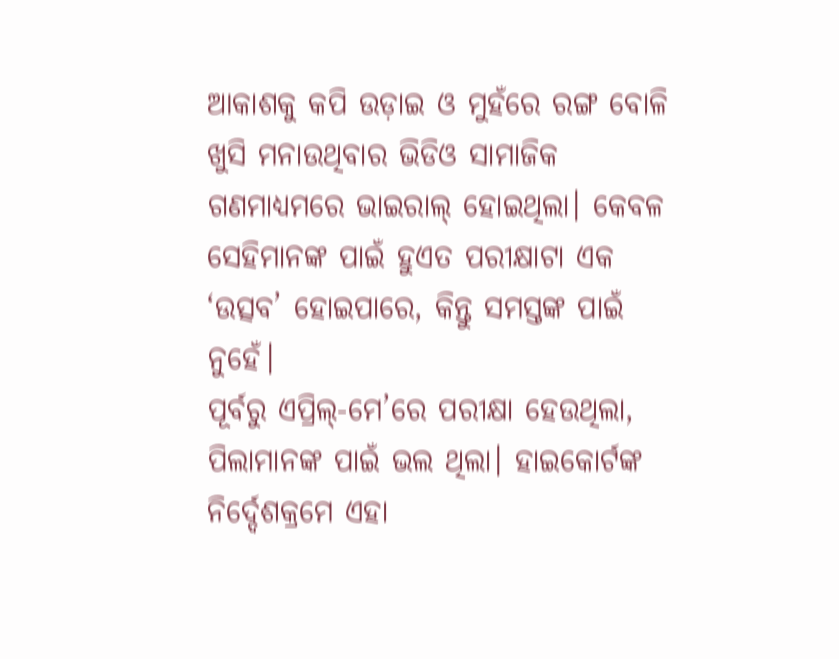ଆକାଶକୁ କପି ଉଡ଼ାଇ ଓ ମୁହଁରେ ରଙ୍ଗ ବୋଳି ଖୁସି ମନାଉଥିବାର ଭିଡିଓ ସାମାଜିକ ଗଣମାଧ୍ୟମରେ ଭାଇରାଲ୍‌ ହୋଇଥିଲା। କେବଳ ସେହିମାନଙ୍କ ପାଇଁ ହୁଏତ ପରୀକ୍ଷାଟା ଏକ ‘ଉତ୍ସବ’ ହୋଇପାରେ, କିନ୍ତୁ ସମସ୍ତଙ୍କ ପାଇଁ ନୁହେଁ।
ପୂର୍ବରୁ ଏପ୍ରିଲ୍‌-ମେ’ରେ ପରୀକ୍ଷା ହେଉଥିଲା, ପିଲାମାନଙ୍କ ପାଇଁ ଭଲ ଥିଲା। ହାଇକୋର୍ଟଙ୍କ ନିର୍ଦ୍ଦେଶକ୍ରମେ ଏହା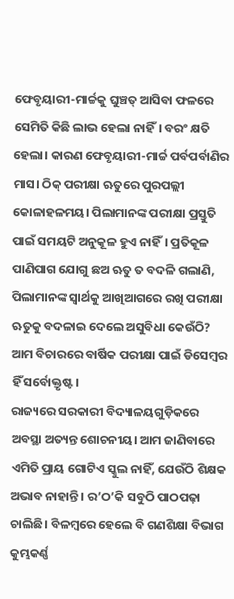ଫେବୃୟାରୀ-ମାର୍ଚ୍ଚକୁ ଘୁଞ୍ଚତ୍ ଆସିବା ଫଳରେ ସେମିତି କିଛି ଲାଭ ହେଲା ନାହିଁ। ବରଂ କ୍ଷତି ହେଲା। କାରଣ ଫେବୃୟାରୀ-ମାର୍ଚ୍ଚ ପର୍ବପର୍ବାଣିର ମାସ। ଠିକ୍‌ ପରୀକ୍ଷା ଋତୁରେ ପୁରପଲ୍ଲୀ କୋଳାହଳମୟ। ପିଲାମାନଙ୍କ ପରୀକ୍ଷା ପ୍ରସ୍ତୁତି ପାଇଁ ସମୟଟି ଅନୁକୂଳ ହୁଏ ନାହିଁ। ପ୍ରତିକୂଳ ପାଣିପାଗ ଯୋଗୁ ଛଅ ଋତୁ ତ ବଦଳି ଗଲାଣି, ପିଲାମାନଙ୍କ ସ୍ବାର୍ଥକୁ ଆଖିଆଗରେ ରଖି ପରୀକ୍ଷା ଋତୁକୁ ବଦଳାଇ ଦେଲେ ଅସୁବିଧା କେଉଁଠି? ଆମ ବିଚାରରେ ବାର୍ଷିକ ପରୀକ୍ଷା ପାଇଁ ଡିସେମ୍ବର ହିଁ ସର୍ବୋକ୍ତୃଷ୍ଟ।
ରାଜ୍ୟରେ ସରକାରୀ ବିଦ୍ୟାଳୟଗୁଡ଼ିକରେ ଅବସ୍ଥା ଅତ୍ୟନ୍ତ ଶୋଚନୀୟ। ଆମ ଜାଣିବାରେ ଏମିତି ପ୍ରାୟ ଗୋଟିଏ ସ୍କୁଲ ନାହିଁ, ଯେଉଁଠି ଶିକ୍ଷକ ଅଭାବ ନାହାନ୍ତି। ର’ଠ’କି ସବୁଠି ପାଠପଢ଼ା ଚାଲିଛି। ବିଳମ୍ବରେ ହେଲେ ବି ଗଣଶିକ୍ଷା ବିଭାଗ କୁମ୍ଭକର୍ଣ୍ଣ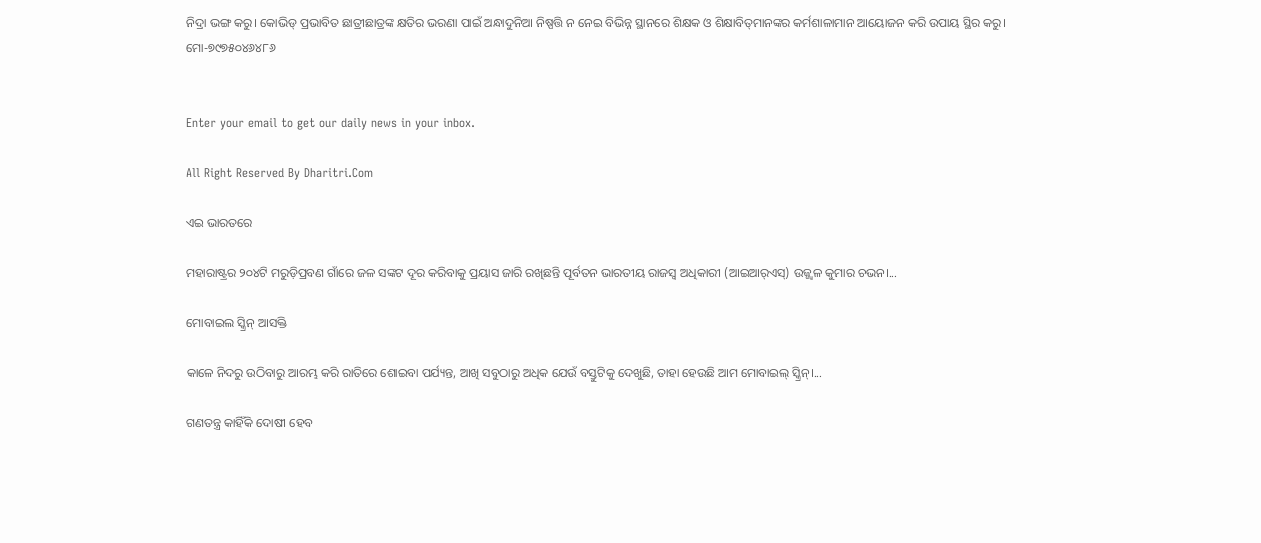ନିଦ୍ରା ଭଙ୍ଗ କରୁ। କୋଭିଡ୍‌ ପ୍ରଭାବିତ ଛାତ୍ରୀଛାତ୍ରଙ୍କ କ୍ଷତିର ଭରଣା ପାଇଁ ଅନ୍ଧାଦୁନିଆ ନିଷ୍ପତ୍ତି ନ ନେଇ ବିଭିନ୍ନ ସ୍ଥାନରେ ଶିକ୍ଷକ ଓ ଶିକ୍ଷାବିତ୍‌ମାନଙ୍କର କର୍ମଶାଳାମାନ ଆୟୋଜନ କରି ଉପାୟ ସ୍ଥିର କରୁ।
ମୋ-୭୯୭୫୦୪୬୪୮୬


Enter your email to get our daily news in your inbox.

All Right Reserved By Dharitri.Com

ଏଇ ଭାରତରେ

ମହାରାଷ୍ଟ୍ରର ୨୦୪ଟି ମରୁଡ଼ିପ୍ରବଣ ଗାଁରେ ଜଳ ସଙ୍କଟ ଦୂର କରିବାକୁ ପ୍ରୟାସ ଜାରି ରଖିଛନ୍ତି ପୂର୍ବତନ ଭାରତୀୟ ରାଜସ୍ବ ଅଧିକାରୀ (ଆଇଆର୍‌ଏସ୍‌) ଉଜ୍ଜ୍ୱଳ କୁମାର ଚଭନ।...

ମୋବାଇଲ ସ୍କ୍ରିନ୍‌ ଆସକ୍ତି

କାଳେ ନିଦରୁ ଉଠିବାରୁ ଆରମ୍ଭ କରି ରାତିରେ ଶୋଇବା ପର୍ଯ୍ୟନ୍ତ, ଆଖି ସବୁଠାରୁ ଅଧିକ ଯେଉଁ ବସ୍ତୁଟିକୁ ଦେଖୁଛି, ତାହା ହେଉଛି ଆମ ମୋବାଇଲ୍‌ ସ୍କ୍ରିନ୍‌।...

ଗଣତନ୍ତ୍ର କାହିଁକି ଦୋଷୀ ହେବ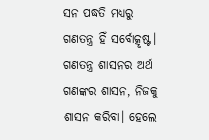ସନ ପଦ୍ଧତି ମଧ୍ୟରୁ ଗଣତନ୍ତ୍ର ହିଁ ସର୍ବୋତ୍କୃଷ୍ଟ। ଗଣତନ୍ତ୍ର ଶାସନର ଅର୍ଥ ଗଣଙ୍କର ଶାସନ, ନିଜକୁ ଶାସନ କରିବା। ହେଲେ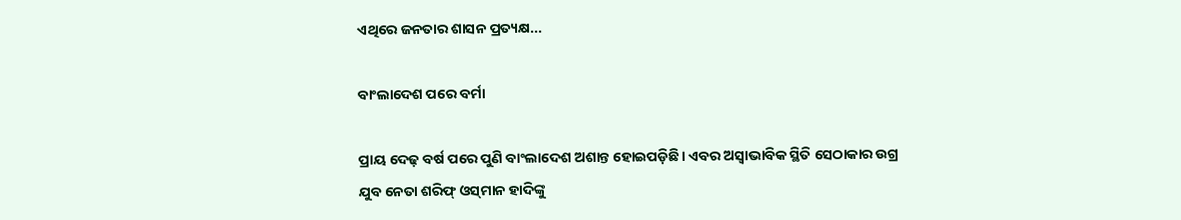ଏଥିରେ ଜନତାର ଶାସନ ପ୍ରତ୍ୟକ୍ଷ...

ବାଂଲାଦେଶ ପରେ ବର୍ମା

ପ୍ରାୟ ଦେଢ଼ ବର୍ଷ ପରେ ପୁଣି ବାଂଲାଦେଶ ଅଶାନ୍ତ ହୋଇପଡ଼ିଛି। ଏବର ଅସ୍ବାଭାବିକ ସ୍ଥିତି ସେଠାକାର ଉଗ୍ର ଯୁବ ନେତା ଶରିଫ୍‌ ଓସ୍‌ମାନ ହାଦିଙ୍କୁ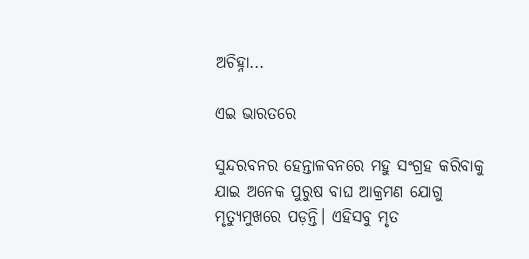ଅଚିହ୍ନା...

ଏଇ ଭାରତରେ

ସୁନ୍ଦରବନର ହେନ୍ତାଳବନରେ ମହୁ ସଂଗ୍ରହ କରିବାକୁ ଯାଇ ଅନେକ ପୁରୁଷ ବାଘ ଆକ୍ରମଣ ଯୋଗୁ ମୃତ୍ୟୁମୁଖରେ ପଡ଼ନ୍ତି। ଏହିସବୁ ମୃତ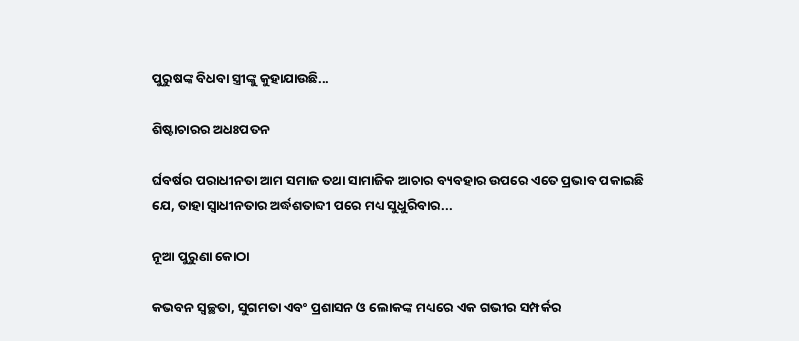ପୁରୁଷଙ୍କ ବିଧବା ସ୍ତ୍ରୀଙ୍କୁ କୁହାଯାଉଛି...

ଶିଷ୍ଟାଚାରର ଅଧଃପତନ

ର୍ଘବର୍ଷର ପରାଧୀନତା ଆମ ସମାଜ ତଥା ସାମାଜିକ ଆଚାର ବ୍ୟବହାର ଉପରେ ଏତେ ପ୍ରଭାବ ପକାଇଛି ଯେ, ତାହା ସ୍ୱାଧୀନତାର ଅର୍ଦ୍ଧଶତାବ୍ଦୀ ପରେ ମଧ୍ୟ ସୁଧୁରିବାର...

ନୂଆ ପୁରୁଣା କୋଠା

କଭବନ ସ୍ୱଚ୍ଛତା, ସୁଗମତା ଏବଂ ପ୍ରଶାସନ ଓ ଲୋକଙ୍କ ମଧ୍ୟରେ ଏକ ଗଭୀର ସମ୍ପର୍କର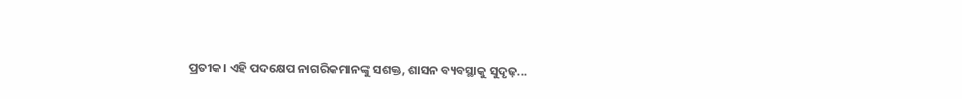ପ୍ରତୀକ। ଏହି ପଦକ୍ଷେପ ନାଗରିକମାନଙ୍କୁ ସଶକ୍ତ, ଶାସନ ବ୍ୟବସ୍ଥାକୁ ସୁଦୃଢ଼...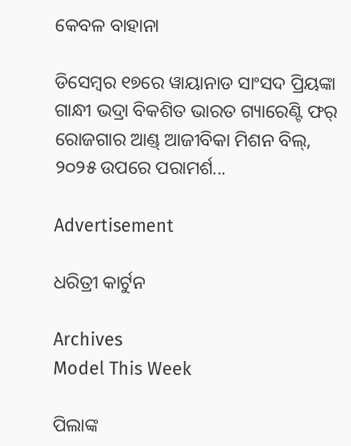କେବଳ ବାହାନା

ଡିସେମ୍ୱର ୧୭ରେ ୱାୟାନାଡ ସାଂସଦ ପ୍ରିୟଙ୍କା ଗାନ୍ଧୀ ଭଦ୍ରା ବିକଶିତ ଭାରତ ଗ୍ୟାରେଣ୍ଟି ଫର୍‌ ରୋଜଗାର ଆଣ୍ଡ୍‌ ଆଜୀବିକା ମିଶନ ବିଲ୍‌, ୨୦୨୫ ଉପରେ ପରାମର୍ଶ...

Advertisement

ଧରିତ୍ରୀ କାର୍ଟୁନ

Archives
Model This Week

ପିଲାଙ୍କ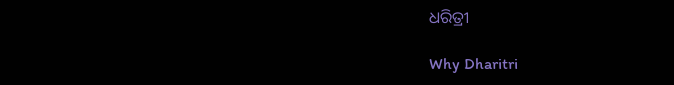ଧରିତ୍ରୀ

Why Dharitri